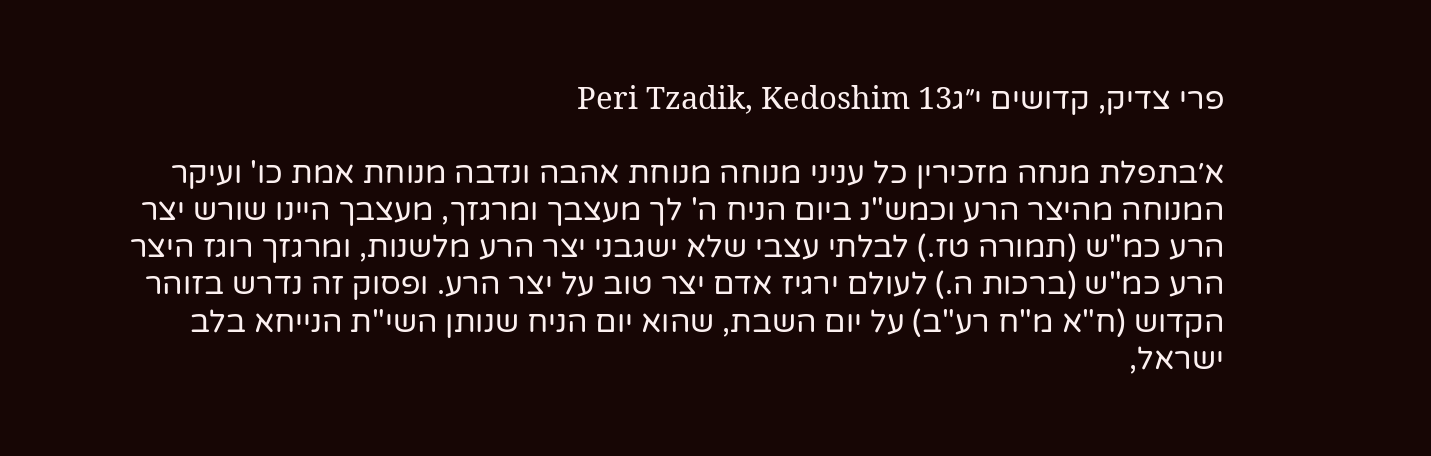פרי צדיק, קדושים י״גPeri Tzadik, Kedoshim 13

א׳בתפלת מנחה מזכירין כל עניני מנוחה מנוחת אהבה ונדבה מנוחת אמת כו' ועיקר המנוחה מהיצר הרע וכמש"נ ביום הניח ה' לך מעצבך ומרגזך, מעצבך היינו שורש יצר הרע כמ"ש (תמורה טז.) לבלתי עצבי שלא ישגבני יצר הרע מלשנות, ומרגזך רוגז היצר הרע כמ"ש (ברכות ה.) לעולם ירגיז אדם יצר טוב על יצר הרע. ופסוק זה נדרש בזוהר הקדוש (ח"א מ"ח רע"ב) על יום השבת, שהוא יום הניח שנותן השי"ת הנייחא בלב ישראל,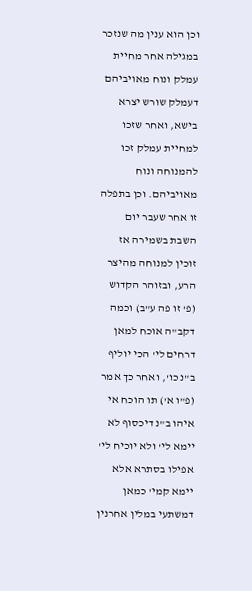וכן הוא ענין מה שנזכר במגילה אחר מחיית עמלק ונוח מאויביהם דעמלק שורש יצרא בישא, ואחר שזכו למחיית עמלק זכו להמנוחה ונוח מאויביהם. וכן בתפלה זו אחר שעבר יום השבת בשמירה אז זוכין למנוחה מהיצר הרע, ובזוהר הקדוש (פ' זו פה ע"ב) וכמה דקב"ה אוכח למאן דרחים לי' הכי יוליף ב"נ כו', ואחר כך אמר (פ"ו א') תו הוכח אי איהו ב"נ דיכסוף לא יימא לי' ולא יוכיח לי' אפילו בסתרא אלא יימא קמי' כמאן דמשתעי במלין אחרנין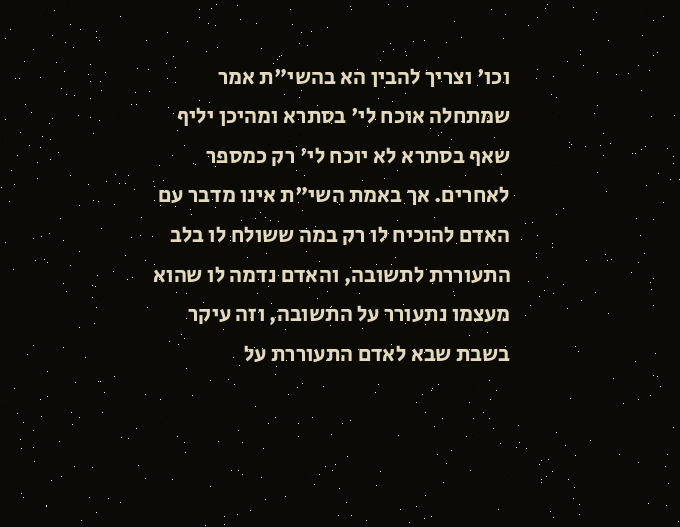וכו' וצריך להבין הא בהשי"ת אמר שמתחלה אוכח לי' בסתרא ומהיכן יליף שאף בסתרא לא יוכח לי' רק כמספר לאחרים. אך באמת השי"ת אינו מדבר עם האדם להוכיח לו רק במה ששולח לו בלב התעוררת לתשובה, והאדם נדמה לו שהוא מעצמו נתעורר על התשובה, וזה עיקר בשבת שבא לאדם התעוררת על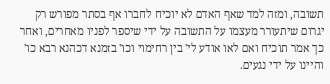תשובה, ומזה למד שאף האדם לא יוכיח לחברו אף בסתר מפורש רק יגרום שיתעורר מעצמו על התשובה על ידי שיספר לפניו מאחרים, ואחר כך אמר תוכיח ואם לאו אודע לי' בין רחימוי וכו' בזמנא דכהנא רבא כו' והיינו על ידי נגעים.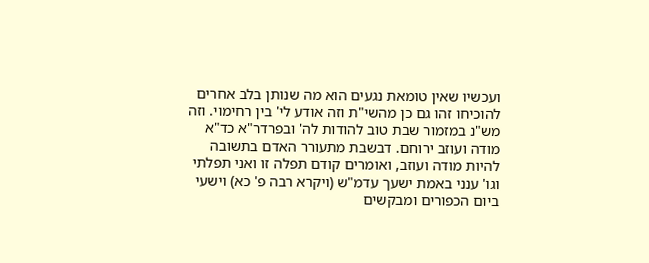ועכשיו שאין טומאת נגעים הוא מה שנותן בלב אחרים להוכיחו זהו גם כן מהשי"ת וזה אודע לי' בין רחימוי. וזה מש"נ במזמור שבת טוב להודות לה' ובפרדר"א כד"א מודה ועוזב ירוחם. דבשבת מתעורר האדם בתשובה להיות מודה ועוזב, ואומרים קודם תפלה זו ואני תפלתי וגו' ענני באמת ישעך עדמ"ש (ויקרא רבה פ' כא) וישעי ביום הכפורים ומבקשים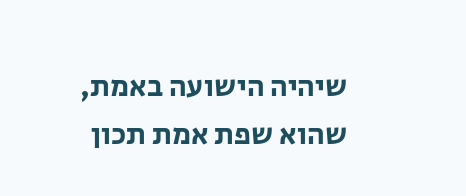שיהיה הישועה באמת, שהוא שפת אמת תכון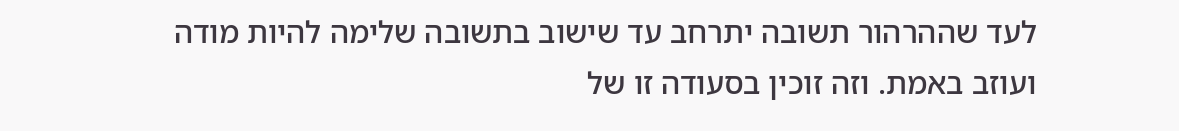לעד שההרהור תשובה יתרחב עד שישוב בתשובה שלימה להיות מודה ועוזב באמת. וזה זוכין בסעודה זו של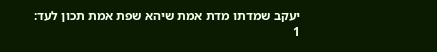יעקב שמדתו מדת אמת שיהא שפת אמת תכון לעד:
1